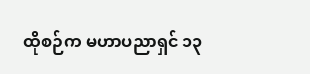ထိုစဉ်က မဟာပညာရှင် ၁၃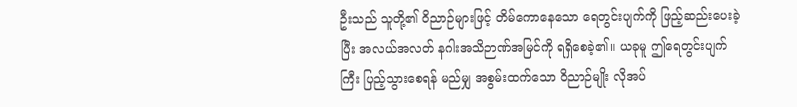ဦးသည် သူတို့၏ ဝိညာဉ်များဖြင့် တိမ်ကောနေသော ရေတွင်းပျက်ကို ဖြည့်ဆည်းပေးခဲ့ပြီး အလယ်အလတ် နဂါးအသိဉာဏ်အမြင်ကို ရရှိစေခဲ့၏။ ယခုမူ ဤရေတွင်းပျက်ကြီး ပြည့်သွားစေရန် မည်မျှ အစွမ်းထက်သော ဝိညာဉ်မျိုး လိုအပ်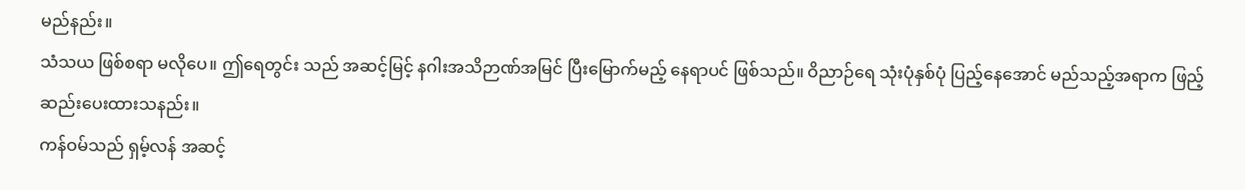မည်နည်း။
သံသယ ဖြစ်စရာ မလိုပေ။ ဤရေတွင်း သည် အဆင့်မြင့် နဂါးအသိဉာဏ်အမြင် ပြီးမြောက်မည့် နေရာပင် ဖြစ်သည်။ ဝိညာဉ်ရေ သုံးပုံနှစ်ပုံ ပြည့်နေအောင် မည်သည့်အရာက ဖြည့်ဆည်းပေးထားသနည်း။
ကန်ဝမ်သည် ရှမ့်လန် အဆင့်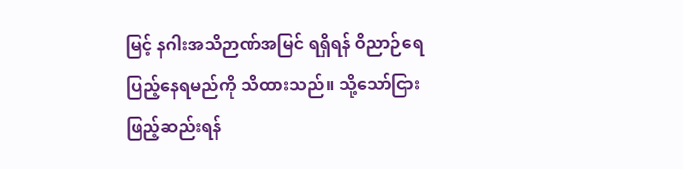မြင့် နဂါးအသိဉာဏ်အမြင် ရရှိရန် ဝိညာဉ်ရေ ပြည့်နေရမည်ကို သိထားသည်။ သို့သော်ငြား ဖြည့်ဆည်းရန်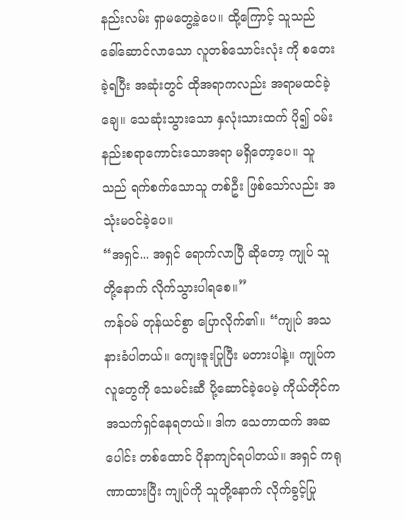နည်းလမ်း ရှာမတွေ့ခဲ့ပေ။ ထို့ကြောင့် သူသည် ခေါ်ဆောင်လာသော လူတစ်သောင်းလုံး ကို စတေးခဲ့ရပြီး အဆုံးတွင် ထိုအရာကလည်း အရာမထင်ခဲ့ချေ။ သေဆုံးသွားသော နှလုံးသားထက် ပို၍ ဝမ်းနည်းစရာကောင်းသောအရာ မရှိတော့ပေ။ သူသည် ရက်စက်သောသူ တစ်ဦး ဖြစ်သော်လည်း အသုံးမဝင်ခဲ့ပေ။
“အရှင်... အရှင် ရောက်လာပြီ ဆိုတော့ ကျုပ် သူတို့နောက် လိုက်သွားပါရစေ။”
ကန်ဝမ် တုန်ယင်စွာ ပြောလိုက်၏။ “ကျုပ် အသနားခံပါတယ်။ ကျေးဇူးပြုပြီး မတားပါနဲ့။ ကျုပ်က လူတွေကို သေမင်းဆီ ပို့ဆောင်ခဲ့ပေမဲ့ ကိုယ်တိုင်က အသက်ရှင်နေရတယ်။ ဒါက သေတာထက် အဆပေါင်း တစ်ထောင် ပိုနာကျင်ရပါတယ်။ အရှင် ကရုဏာထားပြီး ကျုပ်ကို သူတို့နောက် လိုက်ခွင့်ပြု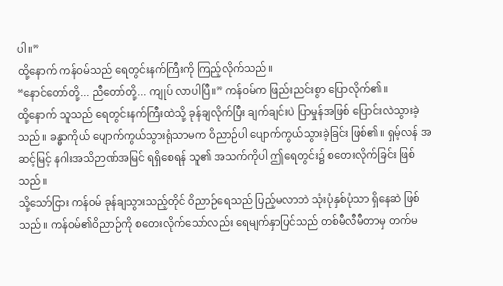ပါ။”
ထို့နောက် ကန်ဝမ်သည် ရေတွင်းနက်ကြီးကို ကြည့်လိုက်သည်။
“နောင်တော်တို့... ညီတော်တို့... ကျုပ် လာပါပြီ။” ကန်ဝမ်က ဖြည်းညင်းစွာ ပြောလိုက်၏။
ထို့နောက် သူသည် ရေတွင်းနက်ကြီးထဲသို့ ခုန်ချလိုက်ပြီး ချက်ချင်းပဲ ပြာမှုန်အဖြစ် ပြောင်းလဲသွားခဲ့သည်။ ခန္ဓာကိုယ် ပျောက်ကွယ်သွားရုံသာမက ဝိညာဉ်ပါ ပျောက်ကွယ်သွားခဲ့ခြင်း ဖြစ်၏။ ရှမ့်လန် အဆင့်မြင့် နဂါးအသိဉာဏ်အမြင် ရရှိစေရန် သူ၏ အသက်ကိုပါ ဤရေတွင်း၌ စတေးလိုက်ခြင်း ဖြစ်သည်။
သို့သော်ငြား ကန်ဝမ် ခုန်ချသွားသည့်တိုင် ဝိညာဉ်ရေသည် ပြည့်မလာဘဲ သုံးပုံနှစ်ပုံသာ ရှိနေဆဲ ဖြစ်သည်။ ကန်ဝမ်၏ဝိညာဉ်ကို စတေးလိုက်သော်လည်း ရေမျက်နှာပြင်သည် တစ်မီလီမီတာမှ တက်မ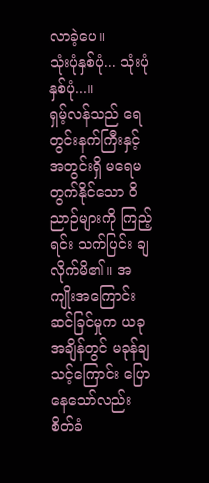လာခဲ့ပေ။
သုံးပုံနှစ်ပုံ... သုံးပုံနှစ်ပုံ...။
ရှမ့်လန်သည် ရေတွင်းနက်ကြီးနှင့် အတွင်းရှိ မရေမတွက်နိုင်သော ဝိညာဉ်များကို ကြည့်ရင်း သက်ပြင်း ချလိုက်မိ၏။ အကျိုးအကြောင်း ဆင်ခြင်မှုက ယခုအချိန်တွင် မခုန်ချသင့်ကြောင်း ပြောနေသော်လည်း စိတ်ခံ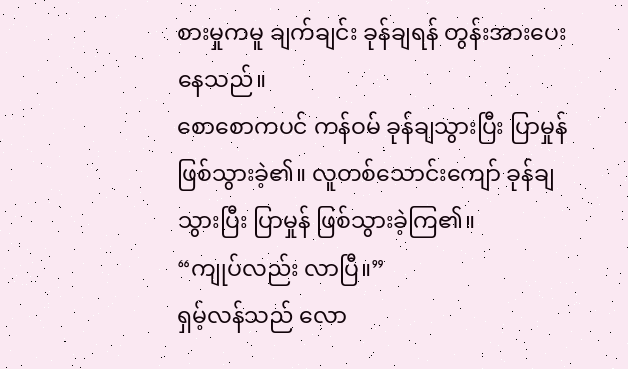စားမှုကမူ ချက်ချင်း ခုန်ချရန် တွန်းအားပေးနေသည်။
စောစောကပင် ကန်ဝမ် ခုန်ချသွားပြီး ပြာမှုန် ဖြစ်သွားခဲ့၏။ လူတစ်သောင်းကျော် ခုန်ချသွားပြီး ပြာမှုန် ဖြစ်သွားခဲ့ကြ၏။
“ကျုပ်လည်း လာပြီ။”
ရှမ့်လန်သည် လော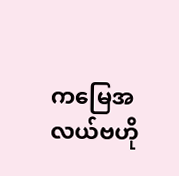ကမြေအလယ်ဗဟို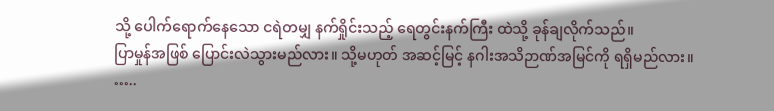သို့ ပေါက်ရောက်နေသော ငရဲတမျှ နက်ရှိုင်းသည့် ရေတွင်းနက်ကြီး ထဲသို့ ခုန်ချလိုက်သည်။
ပြာမှုန်အဖြစ် ပြောင်းလဲသွားမည်လား။ သို့မဟုတ် အဆင့်မြင့် နဂါးအသိဉာဏ်အမြင်ကို ရရှိမည်လား။
…..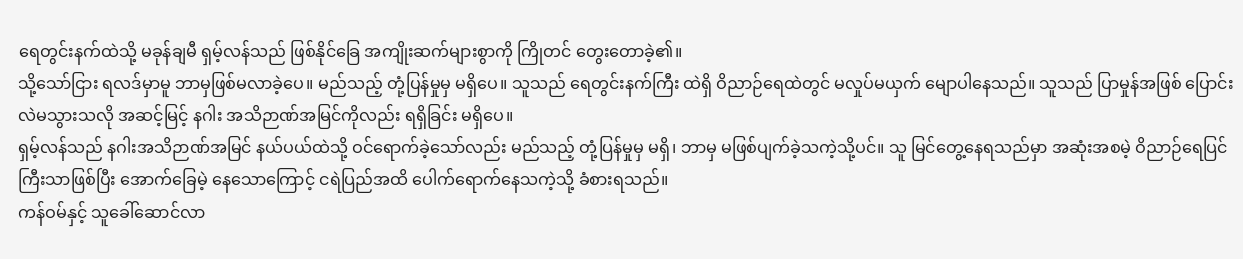ရေတွင်းနက်ထဲသို့ မခုန်ချမီ ရှမ့်လန်သည် ဖြစ်နိုင်ခြေ အကျိုးဆက်များစွာကို ကြိုတင် တွေးတောခဲ့၏။
သို့သော်ငြား ရလဒ်မှာမူ ဘာမှဖြစ်မလာခဲ့ပေ။ မည်သည့် တုံ့ပြန်မှုမှ မရှိပေ။ သူသည် ရေတွင်းနက်ကြီး ထဲရှိ ဝိညာဉ်ရေထဲတွင် မလှုပ်မယှက် မျောပါနေသည်။ သူသည် ပြာမှုန်အဖြစ် ပြောင်းလဲမသွားသလို အဆင့်မြင့် နဂါး အသိဉာဏ်အမြင်ကိုလည်း ရရှိခြင်း မရှိပေ။
ရှမ့်လန်သည် နဂါးအသိဉာဏ်အမြင် နယ်ပယ်ထဲသို့ ဝင်ရောက်ခဲ့သော်လည်း မည်သည့် တုံ့ပြန်မှုမှ မရှိ၊ ဘာမှ မဖြစ်ပျက်ခဲ့သကဲ့သို့ပင်။ သူ မြင်တွေ့နေရသည်မှာ အဆုံးအစမဲ့ ဝိညာဉ်ရေပြင်ကြီးသာဖြစ်ပြီး အောက်ခြေမဲ့ နေသောကြောင့် ငရဲပြည်အထိ ပေါက်ရောက်နေသကဲ့သို့ ခံစားရသည်။
ကန်ဝမ်နှင့် သူခေါ်ဆောင်လာ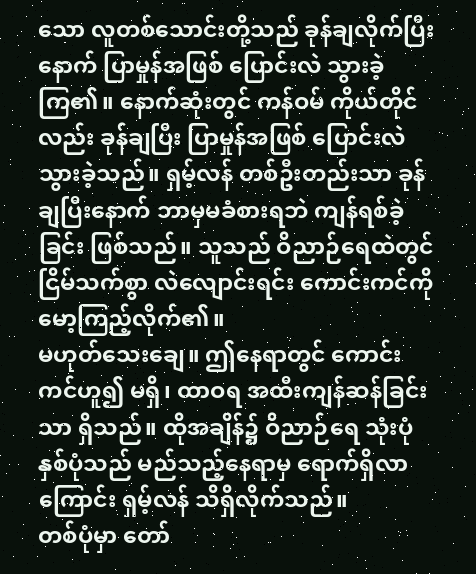သော လူတစ်သောင်းတို့သည် ခုန်ချလိုက်ပြီးနောက် ပြာမှုန်အဖြစ် ပြောင်းလဲ သွားခဲ့ကြ၏။ နောက်ဆုံးတွင် ကန်ဝမ် ကိုယ်တိုင်လည်း ခုန်ချပြီး ပြာမှုန်အဖြစ် ပြောင်းလဲသွားခဲ့သည်။ ရှမ့်လန် တစ်ဦးတည်းသာ ခုန်ချပြီးနောက် ဘာမှမခံစားရဘဲ ကျန်ရစ်ခဲ့ခြင်း ဖြစ်သည်။ သူသည် ဝိညာဉ်ရေထဲတွင် ငြိမ်သက်စွာ လဲလျောင်းရင်း ကောင်းကင်ကို မော့ကြည့်လိုက်၏။
မဟုတ်သေးချေ။ ဤနေရာတွင် ကောင်းကင်ဟူ၍ မရှိ၊ ထာဝရ အထီးကျန်ဆန်ခြင်းသာ ရှိသည်။ ထိုအချိန်၌ ဝိညာဉ်ရေ သုံးပုံနှစ်ပုံသည် မည်သည့်နေရာမှ ရောက်ရှိလာကြောင်း ရှမ့်လန် သိရှိလိုက်သည်။
တစ်ပုံမှာ တော်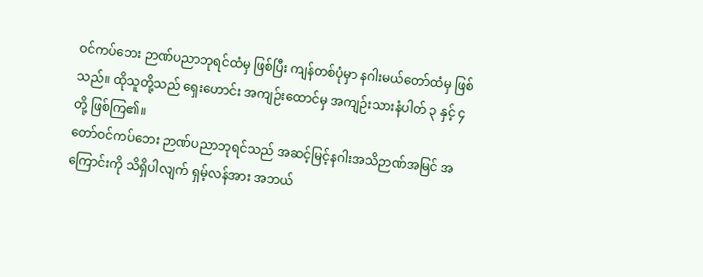ဝင်ကပ်ဘေး ဉာဏ်ပညာဘုရင်ထံမှ ဖြစ်ပြီး ကျန်တစ်ပုံမှာ နဂါးမယ်တော်ထံမှ ဖြစ်သည်။ ထိုသူတို့သည် ရှေးဟောင်း အကျဉ်းထောင်မှ အကျဉ်းသားနံပါတ် ၃ နှင့် ၄ တို့ ဖြစ်ကြ၏။
တော်ဝင်ကပ်ဘေး ဉာဏ်ပညာဘုရင်သည် အဆင့်မြင့်နဂါးအသိဉာဏ်အမြင် အကြောင်းကို သိရှိပါလျက် ရှမ့်လန်အား အဘယ်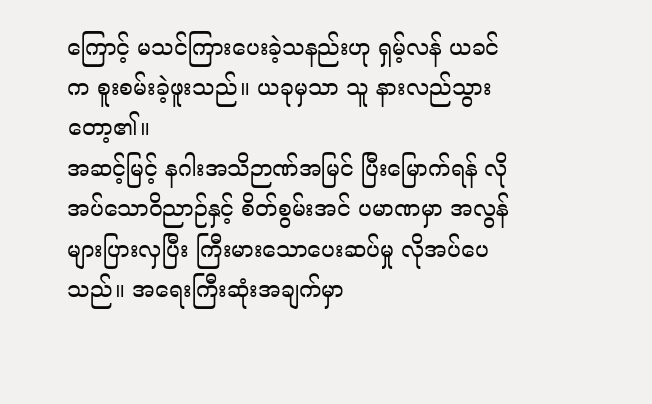ကြောင့် မသင်ကြားပေးခဲ့သနည်းဟု ရှမ့်လန် ယခင်က စူးစမ်းခဲ့ဖူးသည်။ ယခုမှသာ သူ နားလည်သွားတော့၏။
အဆင့်မြင့် နဂါးအသိဉာဏ်အမြင် ပြီးမြောက်ရန် လိုအပ်သောဝိညာဉ်နှင့် စိတ်စွမ်းအင် ပမာဏမှာ အလွန်များပြားလှပြီး ကြီးမားသောပေးဆပ်မှု လိုအပ်ပေသည်။ အရေးကြီးဆုံးအချက်မှာ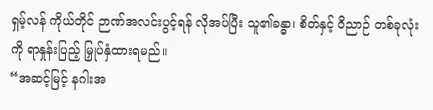ရှမ့်လန် ကိုယ်တိုင် ဉာဏ်အလင်းပွင့်ရန် လိုအပ်ပြီး သူ၏ခန္ဓာ၊ စိတ်နှင့် ဝိညာဉ် တစ်ခုလုံးကို ရာနှုန်းပြည့် မြှုပ်နှံထားရမည်။
“အဆင့်မြင့် နဂါးအ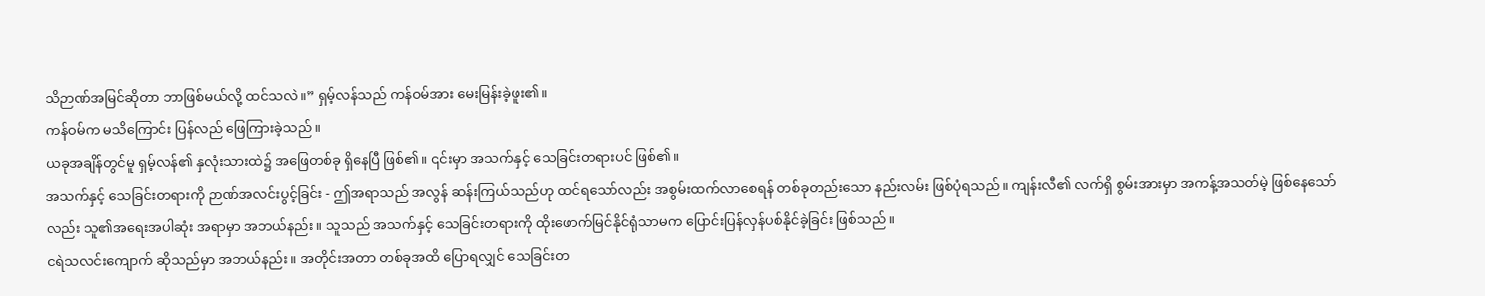သိဉာဏ်အမြင်ဆိုတာ ဘာဖြစ်မယ်လို့ ထင်သလဲ။” ရှမ့်လန်သည် ကန်ဝမ်အား မေးမြန်းခဲ့ဖူး၏။
ကန်ဝမ်က မသိကြောင်း ပြန်လည် ဖြေကြားခဲ့သည်။
ယခုအချိန်တွင်မူ ရှမ့်လန်၏ နှလုံးသားထဲ၌ အဖြေတစ်ခု ရှိနေပြီ ဖြစ်၏။ ၎င်းမှာ အသက်နှင့် သေခြင်းတရားပင် ဖြစ်၏။
အသက်နှင့် သေခြင်းတရားကို ဉာဏ်အလင်းပွင့်ခြင်း - ဤအရာသည် အလွန် ဆန်းကြယ်သည်ဟု ထင်ရသော်လည်း အစွမ်းထက်လာစေရန် တစ်ခုတည်းသော နည်းလမ်း ဖြစ်ပုံရသည်။ ကျန်းလီ၏ လက်ရှိ စွမ်းအားမှာ အကန့်အသတ်မဲ့ ဖြစ်နေသော်လည်း သူ၏အရေးအပါဆုံး အရာမှာ အဘယ်နည်း။ သူသည် အသက်နှင့် သေခြင်းတရားကို ထိုးဖောက်မြင်နိုင်ရုံသာမက ပြောင်းပြန်လှန်ပစ်နိုင်ခဲ့ခြင်း ဖြစ်သည်။
ငရဲသလင်းကျောက် ဆိုသည်မှာ အဘယ်နည်း။ အတိုင်းအတာ တစ်ခုအထိ ပြောရလျှင် သေခြင်းတ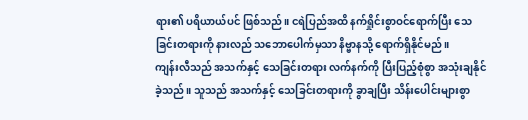ရား၏ ပရိယာယ်ပင် ဖြစ်သည်။ ငရဲပြည်အထိ နက်ရှိုင်းစွာဝင်ရောက်ပြီး သေခြင်းတရားကို နားလည် သဘောပေါက်မှသာ နိဗ္ဗာနသို့ ရောက်ရှိနိုင်မည်။
ကျန်းလီသည် အသက်နှင့် သေခြင်းတရား လက်နက်ကို ပြီးပြည့်စုံစွာ အသုံးချနိုင်ခဲ့သည်။ သူသည် အသက်နှင့် သေခြင်းတရားကို ခွာချပြီး သိန်းပေါင်းများစွာ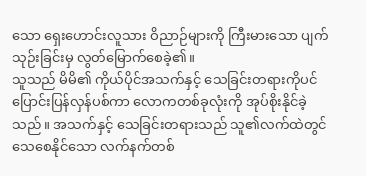သော ရှေးဟောင်းလူသား ဝိညာဉ်များကို ကြီးမားသော ပျက်သုဉ်းခြင်းမှ လွတ်မြောက်စေခဲ့၏။
သူသည် မိမိ၏ ကိုယ်ပိုင်အသက်နှင့် သေခြင်းတရားကိုပင် ပြောင်းပြန်လှန်ပစ်ကာ လောကတစ်ခုလုံးကို အုပ်စိုးနိုင်ခဲ့သည်။ အသက်နှင့် သေခြင်းတရားသည် သူ၏လက်ထဲတွင် သေစေနိုင်သော လက်နက်တစ်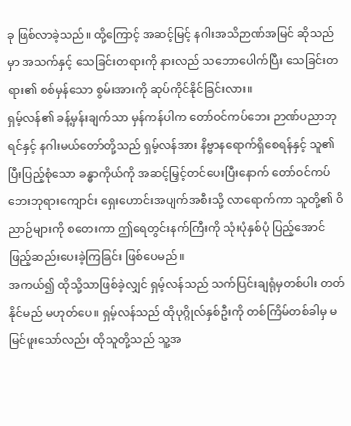ခု ဖြစ်လာခဲ့သည်။ ထို့ကြောင့် အဆင့်မြင့် နဂါးအသိဉာဏ်အမြင် ဆိုသည်မှာ အသက်နှင့် သေခြင်းတရားကို နားလည် သဘောပေါက်ပြီး သေခြင်းတရား၏ စစ်မှန်သော စွမ်းအားကို ဆုပ်ကိုင်နိုင်ခြင်းလား။
ရှမ့်လန်၏ ခန့်မှန်းချက်သာ မှန်ကန်ပါက တော်ဝင်ကပ်ဘေး ဉာဏ်ပညာဘုရင်နှင့် နဂါးမယ်တော်တို့သည် ရှမ့်လန်အား နိဗ္ဗာနရောက်ရှိစေရန်နှင့် သူ၏ပြီးပြည့်စုံသော ခန္ဓာကိုယ်ကို အဆင့်မြှင့်တင်ပေးပြီးနောက် တော်ဝင်ကပ်ဘေးဘုရားကျောင်း ရှေးဟောင်းအပျက်အစီးသို့ လာရောက်ကာ သူတို့၏ ဝိညာဉ်များကို စတေးကာ ဤရေတွင်းနက်ကြီးကို သုံးပုံနှစ်ပုံ ပြည့်အောင် ဖြည့်ဆည်းပေးခဲ့ကြခြင်း ဖြစ်ပေမည်။
အကယ်၍ ထိုသို့သာဖြစ်ခဲ့လျှင် ရှမ့်လန်သည် သက်ပြင်းချရုံမှတစ်ပါး တတ်နိုင်မည် မဟုတ်ပေ။ ရှမ့်လန်သည် ထိုပုဂ္ဂိုလ်နှစ်ဦးကို တစ်ကြိမ်တစ်ခါမှ မမြင်ဖူးသော်လည်း ထိုသူတို့သည် သူ့အ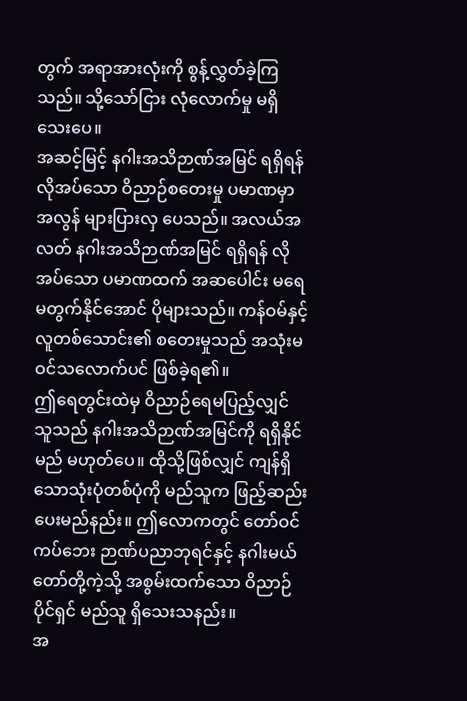တွက် အရာအားလုံးကို စွန့်လွှတ်ခဲ့ကြသည်။ သို့သော်ငြား လုံလောက်မှု မရှိသေးပေ။
အဆင့်မြင့် နဂါးအသိဉာဏ်အမြင် ရရှိရန် လိုအပ်သော ဝိညာဉ်စတေးမှု ပမာဏမှာ အလွန် များပြားလှ ပေသည်။ အလယ်အလတ် နဂါးအသိဉာဏ်အမြင် ရရှိရန် လိုအပ်သော ပမာဏထက် အဆပေါင်း မရေမတွက်နိုင်အောင် ပိုများသည်။ ကန်ဝမ်နှင့် လူတစ်သောင်း၏ စတေးမှုသည် အသုံးမဝင်သလောက်ပင် ဖြစ်ခဲ့ရ၏။
ဤရေတွင်းထဲမှ ဝိညာဉ်ရေမပြည့်လျှင် သူသည် နဂါးအသိဉာဏ်အမြင်ကို ရရှိနိုင်မည် မဟုတ်ပေ။ ထိုသို့ဖြစ်လျှင် ကျန်ရှိသောသုံးပုံတစ်ပုံကို မည်သူက ဖြည့်ဆည်းပေးမည်နည်း။ ဤလောကတွင် တော်ဝင်ကပ်ဘေး ဉာဏ်ပညာဘုရင်နှင့် နဂါးမယ်တော်တို့ကဲ့သို့ အစွမ်းထက်သော ဝိညာဉ်ပိုင်ရှင် မည်သူ ရှိသေးသနည်း။
အ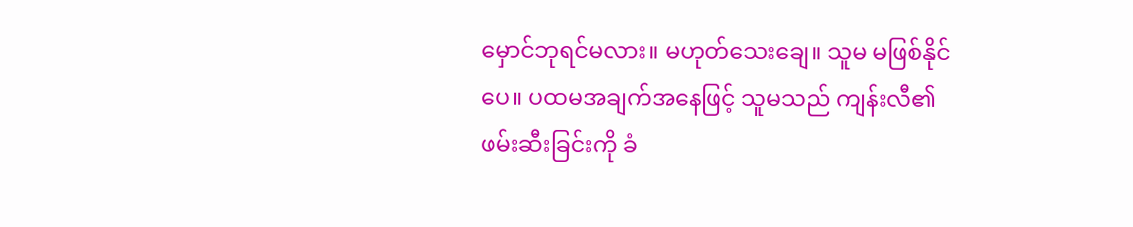မှောင်ဘုရင်မလား။ မဟုတ်သေးချေ။ သူမ မဖြစ်နိုင်ပေ။ ပထမအချက်အနေဖြင့် သူမသည် ကျန်းလီ၏ ဖမ်းဆီးခြင်းကို ခံ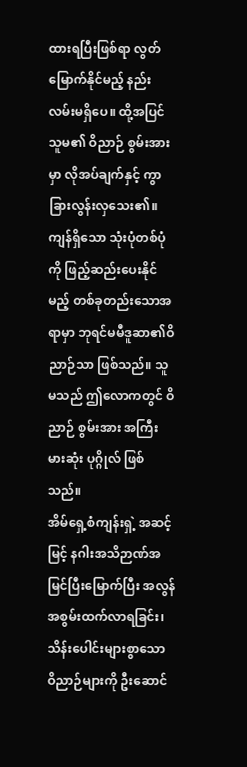ထားရပြီးဖြစ်ရာ လွတ်မြောက်နိုင်မည့် နည်းလမ်းမရှိပေ။ ထို့အပြင် သူမ၏ ဝိညာဉ် စွမ်းအားမှာ လိုအပ်ချက်နှင့် ကွာခြားလွန်းလှသေး၏။ ကျန်ရှိသော သုံးပုံတစ်ပုံကို ဖြည့်ဆည်းပေးနိုင်မည့် တစ်ခုတည်းသောအရာမှာ ဘုရင်မမီဒူဆာ၏ဝိညာဉ်သာ ဖြစ်သည်။ သူမသည် ဤလောကတွင် ဝိညာဉ် စွမ်းအား အကြီးမားဆုံး ပုဂ္ဂိုလ် ဖြစ်သည်။
အိမ်ရှေ့စံကျန်းရှဲ့ အဆင့်မြင့် နဂါးအသိဉာဏ်အမြင်ပြီးမြောက်ပြီး အလွန် အစွမ်းထက်လာရခြင်း၊ သိန်းပေါင်းများစွာသော ဝိညာဉ်များကို ဦးဆောင်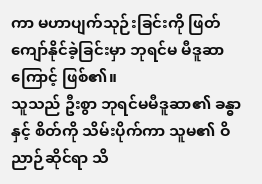ကာ မဟာပျက်သုဉ်းခြင်းကို ဖြတ်ကျော်နိုင်ခဲ့ခြင်းမှာ ဘုရင်မ မီဒူဆာကြောင့် ဖြစ်၏။
သူသည် ဦးစွာ ဘုရင်မမီဒူဆာ၏ ခန္ဓာနှင့် စိတ်ကို သိမ်းပိုက်ကာ သူမ၏ ဝိညာဉ်ဆိုင်ရာ သိ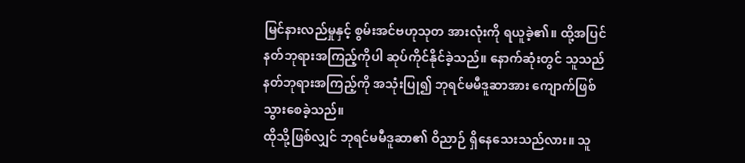မြင်နားလည်မှုနှင့် စွမ်းအင်ဗဟုသုတ အားလုံးကို ရယူခဲ့၏။ ထို့အပြင် နတ်ဘုရားအကြည့်ကိုပါ ဆုပ်ကိုင်နိုင်ခဲ့သည်။ နောက်ဆုံးတွင် သူသည် နတ်ဘုရားအကြည့်ကို အသုံးပြု၍ ဘုရင်မမီဒူဆာအား ကျောက်ဖြစ်သွားစေခဲ့သည်။
ထိုသို့ဖြစ်လျှင် ဘုရင်မမီဒူဆာ၏ ဝိညာဉ် ရှိနေသေးသည်လား။ သူ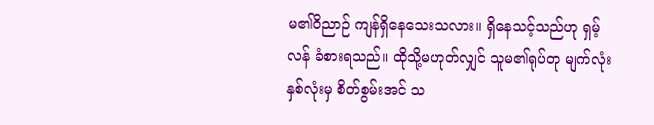မ၏ဝိညာဉ် ကျန်ရှိနေသေးသလား။ ရှိနေသင့်သည်ဟု ရှမ့်လန် ခံစားရသည်။ ထိုသို့မဟုတ်လျှင် သူမ၏ရုပ်တု မျက်လုံးနှစ်လုံးမှ စိတ်စွမ်းအင် သ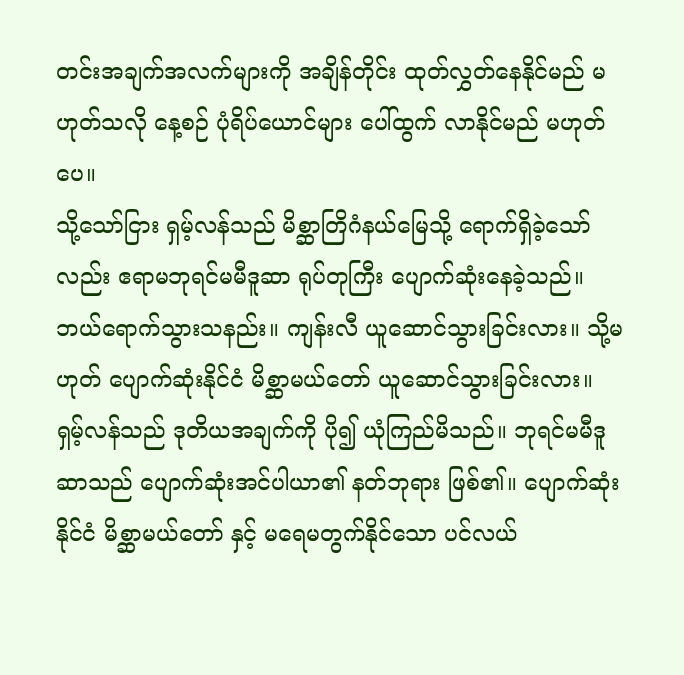တင်းအချက်အလက်များကို အချိန်တိုင်း ထုတ်လွှတ်နေနိုင်မည် မဟုတ်သလို နေ့စဉ် ပုံရိပ်ယောင်များ ပေါ်ထွက် လာနိုင်မည် မဟုတ်ပေ။
သို့သော်ငြား ရှမ့်လန်သည် မိစ္ဆာတြိဂံနယ်မြေသို့ ရောက်ရှိခဲ့သော်လည်း ဧရာမဘုရင်မမီဒူဆာ ရုပ်တုကြီး ပျောက်ဆုံးနေခဲ့သည်။ ဘယ်ရောက်သွားသနည်း။ ကျန်းလီ ယူဆောင်သွားခြင်းလား။ သို့မဟုတ် ပျောက်ဆုံးနိုင်ငံ မိစ္ဆာမယ်တော် ယူဆောင်သွားခြင်းလား။
ရှမ့်လန်သည် ဒုတိယအချက်ကို ပို၍ ယုံကြည်မိသည်။ ဘုရင်မမီဒူဆာသည် ပျောက်ဆုံးအင်ပါယာ၏ နတ်ဘုရား ဖြစ်၏။ ပျောက်ဆုံးနိုင်ငံ မိစ္ဆာမယ်တော် နှင့် မရေမတွက်နိုင်သော ပင်လယ်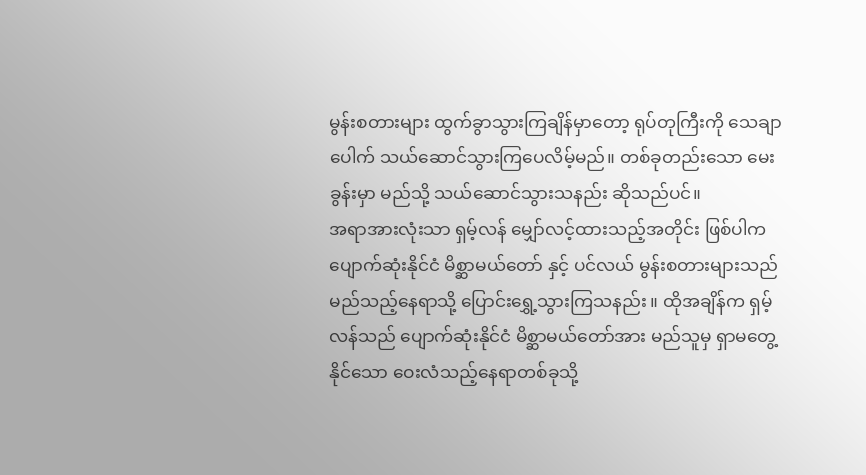မွန်းစတားများ ထွက်ခွာသွားကြချိန်မှာတော့ ရုပ်တုကြီးကို သေချာပေါက် သယ်ဆောင်သွားကြပေလိမ့်မည်။ တစ်ခုတည်းသော မေးခွန်းမှာ မည်သို့ သယ်ဆောင်သွားသနည်း ဆိုသည်ပင်။
အရာအားလုံးသာ ရှမ့်လန် မျှော်လင့်ထားသည့်အတိုင်း ဖြစ်ပါက ပျောက်ဆုံးနိုင်ငံ မိစ္ဆာမယ်တော် နှင့် ပင်လယ် မွန်းစတားများသည် မည်သည့်နေရာသို့ ပြောင်းရွှေ့သွားကြသနည်း။ ထိုအချိန်က ရှမ့်လန်သည် ပျောက်ဆုံးနိုင်ငံ မိစ္ဆာမယ်တော်အား မည်သူမှ ရှာမတွေ့နိုင်သော ဝေးလံသည့်နေရာတစ်ခုသို့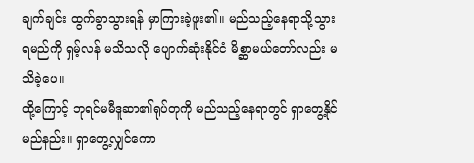ချက်ချင်း ထွက်ခွာသွားရန် မှာကြားခဲ့ဖူး၏။ မည်သည့်နေရာသို့သွားရမည်ကို ရှမ့်လန် မသိသလို ပျောက်ဆုံးနိုင်ငံ မိစ္ဆာမယ်တော်လည်း မသိခဲ့ပေ။
ထို့ကြောင့် ဘုရင်မမီဒူဆာ၏ရုပ်တုကို မည်သည့်နေရာတွင် ရှာတွေ့နိုင်မည်နည်း။ ရှာတွေ့လျှင်ကော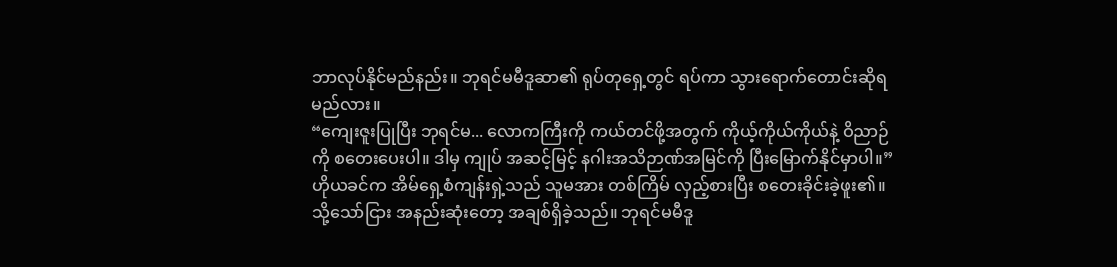ဘာလုပ်နိုင်မည်နည်း။ ဘုရင်မမီဒူဆာ၏ ရုပ်တုရှေ့တွင် ရပ်ကာ သွားရောက်တောင်းဆိုရမည်လား။
“ကျေးဇူးပြုပြီး ဘုရင်မ... လောကကြီးကို ကယ်တင်ဖို့အတွက် ကိုယ့်ကိုယ်ကိုယ်နဲ့ ဝိညာဉ်ကို စတေးပေးပါ။ ဒါမှ ကျုပ် အဆင့်မြင့် နဂါးအသိဉာဏ်အမြင်ကို ပြီးမြောက်နိုင်မှာပါ။”
ဟိုယခင်က အိမ်ရှေ့စံကျန်းရှဲ့သည် သူမအား တစ်ကြိမ် လှည့်စားပြီး စတေးခိုင်းခဲ့ဖူး၏။ သို့သော်ငြား အနည်းဆုံးတော့ အချစ်ရှိခဲ့သည်။ ဘုရင်မမီဒူ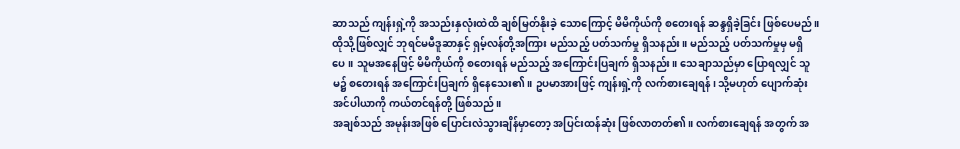ဆာသည် ကျန်းရှဲ့ကို အသည်းနှလုံးထဲထိ ချစ်မြတ်နိုးခဲ့ သောကြောင့် မိမိကိုယ်ကို စတေးရန် ဆန္ဒရှိခဲ့ခြင်း ဖြစ်ပေမည်။
ထိုသို့ဖြစ်လျှင် ဘုရင်မမီဒူဆာနှင့် ရှမ့်လန်တို့အကြား မည်သည့် ပတ်သက်မှု ရှိသနည်း။ မည်သည့် ပတ်သက်မှုမှ မရှိပေ။ သူမအနေဖြင့် မိမိကိုယ်ကို စတေးရန် မည်သည့် အကြောင်းပြချက် ရှိသနည်း။ သေချာသည်မှာ ပြောရလျှင် သူမ၌ စတေးရန် အကြောင်းပြချက် ရှိနေသေး၏။ ဥပမာအားဖြင့် ကျန်းရှဲ့ကို လက်စားချေရန်၊ သို့မဟုတ် ပျောက်ဆုံးအင်ပါယာကို ကယ်တင်ရန်တို့ ဖြစ်သည်။
အချစ်သည် အမုန်းအဖြစ် ပြောင်းလဲသွားချိန်မှာတော့ အပြင်းထန်ဆုံး ဖြစ်လာတတ်၏။ လက်စားချေရန် အတွက် အ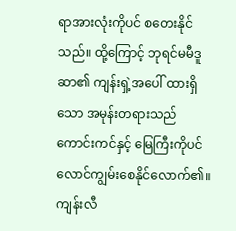ရာအားလုံးကိုပင် စတေးနိုင်သည်။ ထို့ကြောင့် ဘုရင်မမီဒူဆာ၏ ကျန်းရှဲ့အပေါ် ထားရှိသော အမုန်းတရားသည် ကောင်းကင်နှင့် မြေကြီးကိုပင် လောင်ကျွမ်းစေနိုင်လောက်၏။
ကျန်းလီ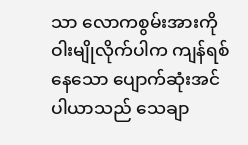သာ လောကစွမ်းအားကို ဝါးမျိုလိုက်ပါက ကျန်ရစ်နေသော ပျောက်ဆုံးအင်ပါယာသည် သေချာ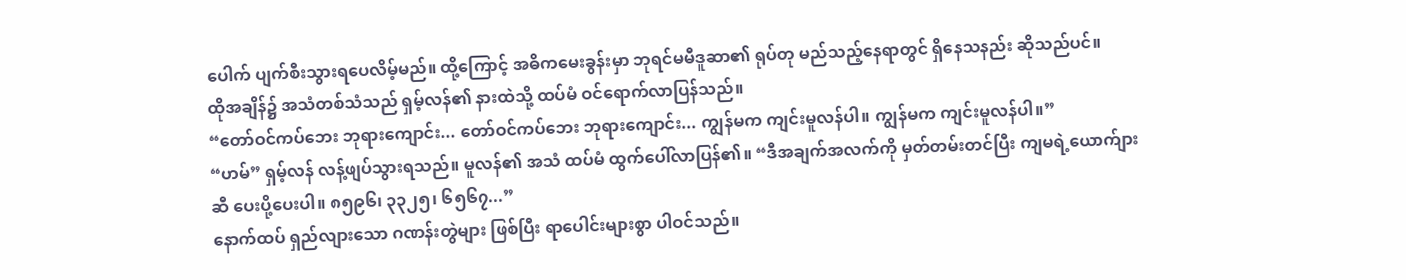ပေါက် ပျက်စီးသွားရပေလိမ့်မည်။ ထို့ကြောင့် အဓိကမေးခွန်းမှာ ဘုရင်မမီဒူဆာ၏ ရုပ်တု မည်သည့်နေရာတွင် ရှိနေသနည်း ဆိုသည်ပင်။
ထိုအချိန်၌ အသံတစ်သံသည် ရှမ့်လန်၏ နားထဲသို့ ထပ်မံ ဝင်ရောက်လာပြန်သည်။
“တော်ဝင်ကပ်ဘေး ဘုရားကျောင်း... တော်ဝင်ကပ်ဘေး ဘုရားကျောင်း... ကျွန်မက ကျင်းမူလန်ပါ။ ကျွန်မက ကျင်းမူလန်ပါ။”
“ဟမ်” ရှမ့်လန် လန့်ဖျပ်သွားရသည်။ မူလန်၏ အသံ ထပ်မံ ထွက်ပေါ်လာပြန်၏။ “ဒီအချက်အလက်ကို မှတ်တမ်းတင်ပြီး ကျမရဲ့ယောက်ျားဆီ ပေးပို့ပေးပါ။ ၈၅၉၆၊ ၃၃၂၅၊ ၆၅၆၇...”
နောက်ထပ် ရှည်လျားသော ဂဏန်းတွဲများ ဖြစ်ပြီး ရာပေါင်းများစွာ ပါဝင်သည်။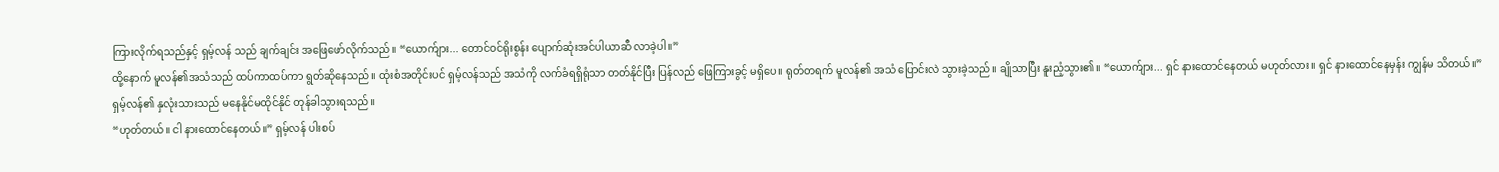ကြားလိုက်ရသည်နှင့် ရှမ့်လန် သည် ချက်ချင်း အဖြေဖော်လိုက်သည်။ “ယောက်ျား... တောင်ဝင်ရိုးစွန်း ပျောက်ဆုံးအင်ပါယာဆီ လာခဲ့ပါ။”
ထို့နောက် မူလန်၏အသံသည် ထပ်ကာထပ်ကာ ရွတ်ဆိုနေသည်။ ထုံးစံအတိုင်းပင် ရှမ့်လန်သည် အသံကို လက်ခံရရှိရုံသာ တတ်နိုင်ပြီး ပြန်လည် ဖြေကြားခွင့် မရှိပေ။ ရုတ်တရက် မူလန်၏ အသံ ပြောင်းလဲ သွားခဲ့သည်။ ချိုသာပြီး နူးညံ့သွား၏။ “ယောက်ျား... ရှင် နားထောင်နေတယ် မဟုတ်လား။ ရှင် နားထောင်နေမှန်း ကျွန်မ သိတယ်။”
ရှမ့်လန်၏ နှလုံးသားသည် မနေနိုင်မထိုင်နိုင် တုန်ခါသွားရသည်။
“ဟုတ်တယ်။ ငါ နားထောင်နေတယ်။” ရှမ့်လန် ပါးစပ်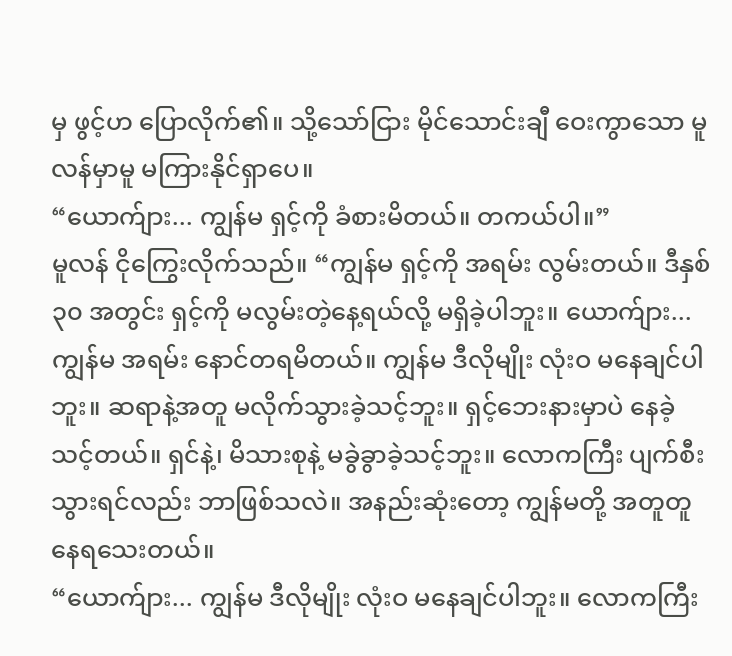မှ ဖွင့်ဟ ပြောလိုက်၏။ သို့သော်ငြား မိုင်သောင်းချီ ဝေးကွာသော မူလန်မှာမူ မကြားနိုင်ရှာပေ။
“ယောက်ျား... ကျွန်မ ရှင့်ကို ခံစားမိတယ်။ တကယ်ပါ။”
မူလန် ငိုကြွေးလိုက်သည်။ “ကျွန်မ ရှင့်ကို အရမ်း လွမ်းတယ်။ ဒီနှစ် ၃၀ အတွင်း ရှင့်ကို မလွမ်းတဲ့နေ့ရယ်လို့ မရှိခဲ့ပါဘူး။ ယောက်ျား... ကျွန်မ အရမ်း နောင်တရမိတယ်။ ကျွန်မ ဒီလိုမျိုး လုံးဝ မနေချင်ပါဘူး။ ဆရာနဲ့အတူ မလိုက်သွားခဲ့သင့်ဘူး။ ရှင့်ဘေးနားမှာပဲ နေခဲ့သင့်တယ်။ ရှင်နဲ့၊ မိသားစုနဲ့ မခွဲခွာခဲ့သင့်ဘူး။ လောကကြီး ပျက်စီးသွားရင်လည်း ဘာဖြစ်သလဲ။ အနည်းဆုံးတော့ ကျွန်မတို့ အတူတူ နေရသေးတယ်။
“ယောက်ျား... ကျွန်မ ဒီလိုမျိုး လုံးဝ မနေချင်ပါဘူး။ လောကကြီး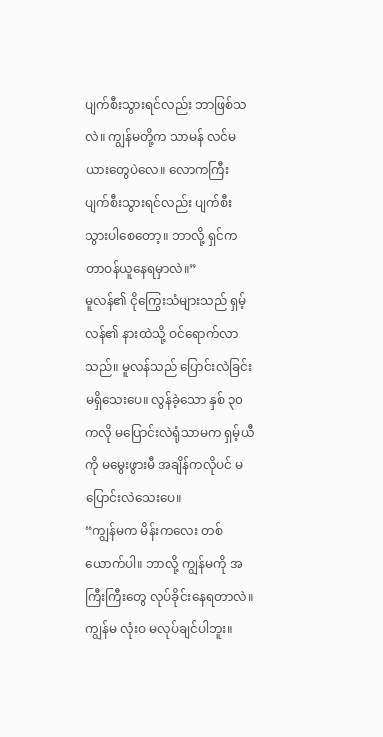ပျက်စီးသွားရင်လည်း ဘာဖြစ်သလဲ။ ကျွန်မတို့က သာမန် လင်မယားတွေပဲလေ။ လောကကြီး ပျက်စီးသွားရင်လည်း ပျက်စီးသွားပါစေတော့။ ဘာလို့ ရှင်က တာဝန်ယူနေရမှာလဲ။”
မူလန်၏ ငိုကြွေးသံများသည် ရှမ့်လန်၏ နားထဲသို့ ဝင်ရောက်လာသည်။ မူလန်သည် ပြောင်းလဲခြင်း မရှိသေးပေ။ လွန်ခဲ့သော နှစ် ၃၀ ကလို မပြောင်းလဲရုံသာမက ရှမ့်ယီကို မမွေးဖွားမီ အချိန်ကလိုပင် မပြောင်းလဲသေးပေ။
“ကျွန်မက မိန်းကလေး တစ်ယောက်ပါ။ ဘာလို့ ကျွန်မကို အကြီးကြီးတွေ လုပ်ခိုင်းနေရတာလဲ။ ကျွန်မ လုံးဝ မလုပ်ချင်ပါဘူး။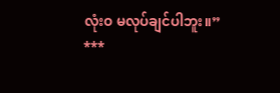လုံးဝ မလုပ်ချင်ပါဘူး။”
***